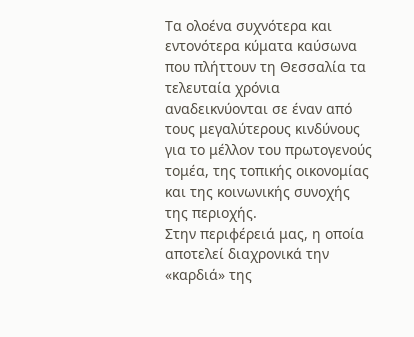Τα ολοένα συχνότερα και εντονότερα κύματα καύσωνα που πλήττουν τη Θεσσαλία τα τελευταία χρόνια αναδεικνύονται σε έναν από τους μεγαλύτερους κινδύνους για το μέλλον του πρωτογενούς τομέα, της τοπικής οικονομίας και της κοινωνικής συνοχής της περιοχής.
Στην περιφέρειά μας, η οποία αποτελεί διαχρονικά την «καρδιά» της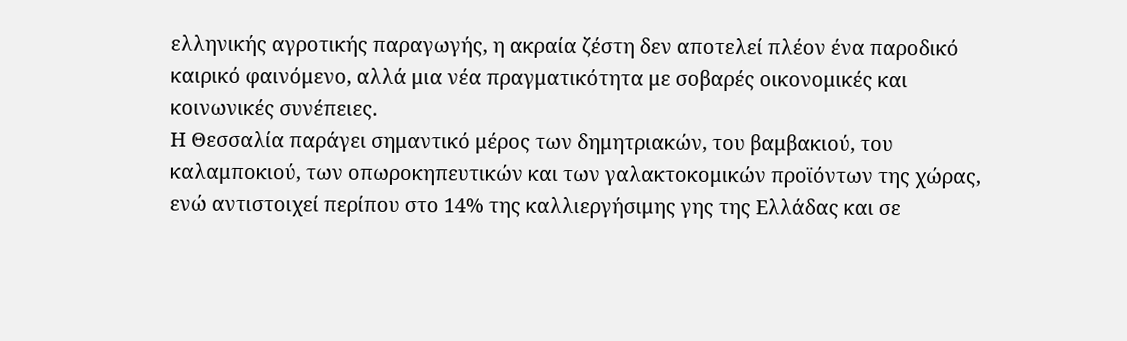ελληνικής αγροτικής παραγωγής, η ακραία ζέστη δεν αποτελεί πλέον ένα παροδικό καιρικό φαινόμενο, αλλά μια νέα πραγματικότητα με σοβαρές οικονομικές και κοινωνικές συνέπειες.
Η Θεσσαλία παράγει σημαντικό μέρος των δημητριακών, του βαμβακιού, του καλαμποκιού, των οπωροκηπευτικών και των γαλακτοκομικών προϊόντων της χώρας, ενώ αντιστοιχεί περίπου στο 14% της καλλιεργήσιμης γης της Ελλάδας και σε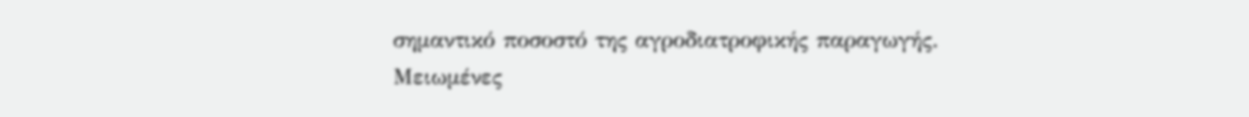σημαντικό ποσοστό της αγροδιατροφικής παραγωγής.
Μειωμένες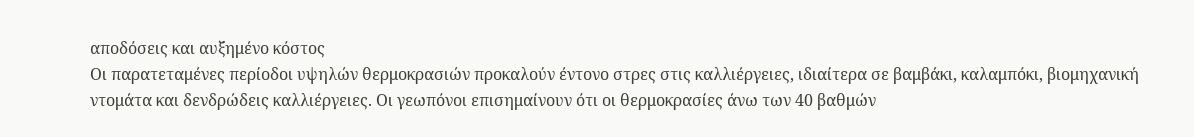αποδόσεις και αυξημένο κόστος
Οι παρατεταμένες περίοδοι υψηλών θερμοκρασιών προκαλούν έντονο στρες στις καλλιέργειες, ιδιαίτερα σε βαμβάκι, καλαμπόκι, βιομηχανική ντομάτα και δενδρώδεις καλλιέργειες. Οι γεωπόνοι επισημαίνουν ότι οι θερμοκρασίες άνω των 40 βαθμών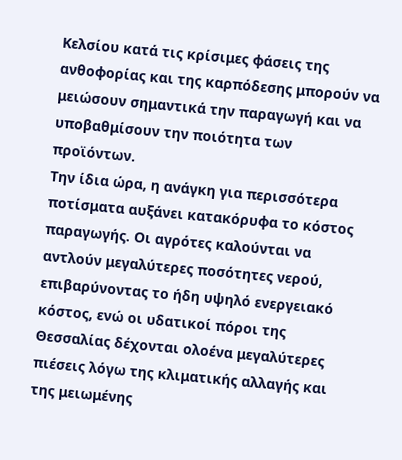Κελσίου κατά τις κρίσιμες φάσεις της ανθοφορίας και της καρπόδεσης μπορούν να μειώσουν σημαντικά την παραγωγή και να υποβαθμίσουν την ποιότητα των προϊόντων.
Την ίδια ώρα, η ανάγκη για περισσότερα ποτίσματα αυξάνει κατακόρυφα το κόστος παραγωγής. Οι αγρότες καλούνται να αντλούν μεγαλύτερες ποσότητες νερού, επιβαρύνοντας το ήδη υψηλό ενεργειακό κόστος, ενώ οι υδατικοί πόροι της Θεσσαλίας δέχονται ολοένα μεγαλύτερες πιέσεις λόγω της κλιματικής αλλαγής και της μειωμένης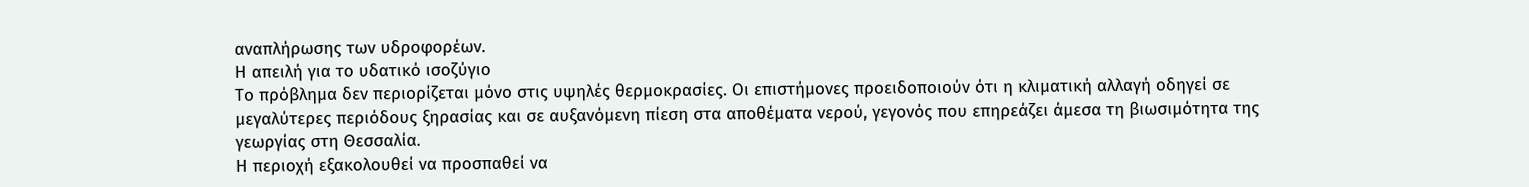αναπλήρωσης των υδροφορέων.
Η απειλή για το υδατικό ισοζύγιο
Το πρόβλημα δεν περιορίζεται μόνο στις υψηλές θερμοκρασίες. Οι επιστήμονες προειδοποιούν ότι η κλιματική αλλαγή οδηγεί σε μεγαλύτερες περιόδους ξηρασίας και σε αυξανόμενη πίεση στα αποθέματα νερού, γεγονός που επηρεάζει άμεσα τη βιωσιμότητα της γεωργίας στη Θεσσαλία.
Η περιοχή εξακολουθεί να προσπαθεί να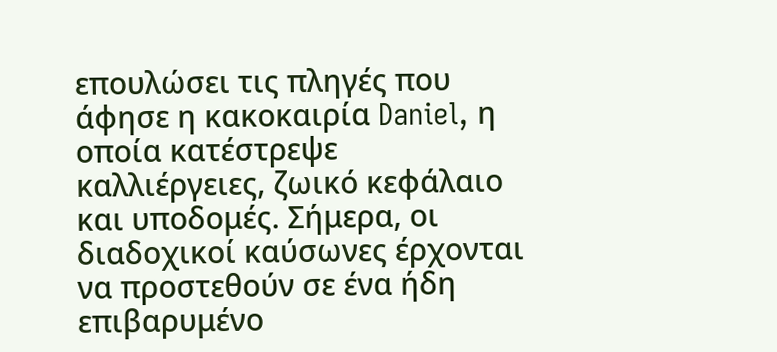επουλώσει τις πληγές που άφησε η κακοκαιρία Daniel, η οποία κατέστρεψε καλλιέργειες, ζωικό κεφάλαιο και υποδομές. Σήμερα, οι διαδοχικοί καύσωνες έρχονται να προστεθούν σε ένα ήδη επιβαρυμένο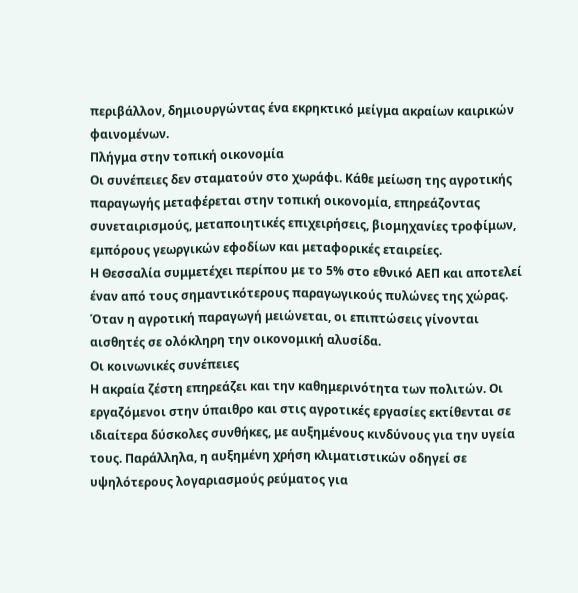περιβάλλον, δημιουργώντας ένα εκρηκτικό μείγμα ακραίων καιρικών φαινομένων.
Πλήγμα στην τοπική οικονομία
Οι συνέπειες δεν σταματούν στο χωράφι. Κάθε μείωση της αγροτικής παραγωγής μεταφέρεται στην τοπική οικονομία, επηρεάζοντας συνεταιρισμούς, μεταποιητικές επιχειρήσεις, βιομηχανίες τροφίμων, εμπόρους γεωργικών εφοδίων και μεταφορικές εταιρείες.
Η Θεσσαλία συμμετέχει περίπου με το 5% στο εθνικό ΑΕΠ και αποτελεί έναν από τους σημαντικότερους παραγωγικούς πυλώνες της χώρας. Όταν η αγροτική παραγωγή μειώνεται, οι επιπτώσεις γίνονται αισθητές σε ολόκληρη την οικονομική αλυσίδα.
Οι κοινωνικές συνέπειες
Η ακραία ζέστη επηρεάζει και την καθημερινότητα των πολιτών. Οι εργαζόμενοι στην ύπαιθρο και στις αγροτικές εργασίες εκτίθενται σε ιδιαίτερα δύσκολες συνθήκες, με αυξημένους κινδύνους για την υγεία τους. Παράλληλα, η αυξημένη χρήση κλιματιστικών οδηγεί σε υψηλότερους λογαριασμούς ρεύματος για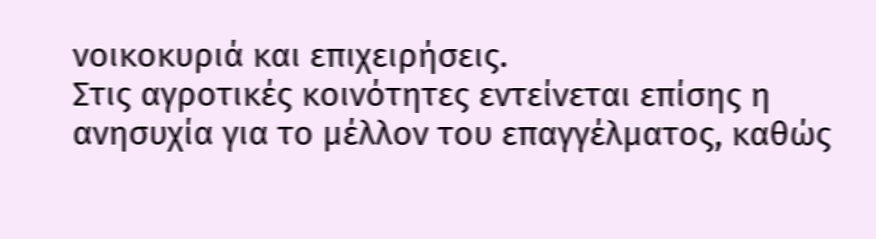νοικοκυριά και επιχειρήσεις.
Στις αγροτικές κοινότητες εντείνεται επίσης η ανησυχία για το μέλλον του επαγγέλματος, καθώς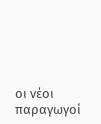οι νέοι παραγωγοί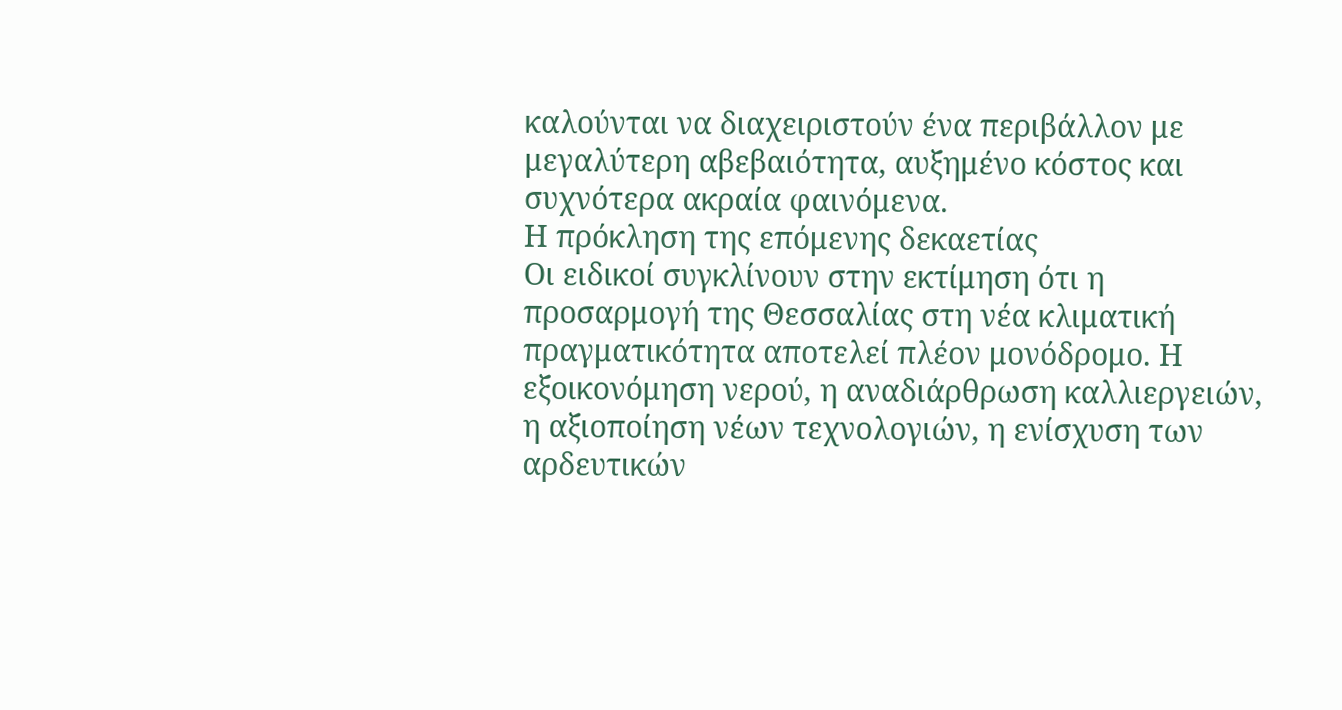καλούνται να διαχειριστούν ένα περιβάλλον με μεγαλύτερη αβεβαιότητα, αυξημένο κόστος και συχνότερα ακραία φαινόμενα.
Η πρόκληση της επόμενης δεκαετίας
Οι ειδικοί συγκλίνουν στην εκτίμηση ότι η προσαρμογή της Θεσσαλίας στη νέα κλιματική πραγματικότητα αποτελεί πλέον μονόδρομο. Η εξοικονόμηση νερού, η αναδιάρθρωση καλλιεργειών, η αξιοποίηση νέων τεχνολογιών, η ενίσχυση των αρδευτικών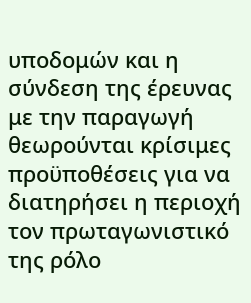υποδομών και η σύνδεση της έρευνας με την παραγωγή θεωρούνται κρίσιμες προϋποθέσεις για να διατηρήσει η περιοχή τον πρωταγωνιστικό της ρόλο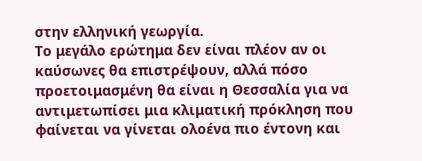στην ελληνική γεωργία.
Το μεγάλο ερώτημα δεν είναι πλέον αν οι καύσωνες θα επιστρέψουν, αλλά πόσο προετοιμασμένη θα είναι η Θεσσαλία για να αντιμετωπίσει μια κλιματική πρόκληση που φαίνεται να γίνεται ολοένα πιο έντονη και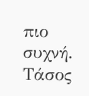πιο συχνή.
Τάσος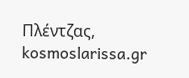Πλέντζας, kosmoslarissa.gr